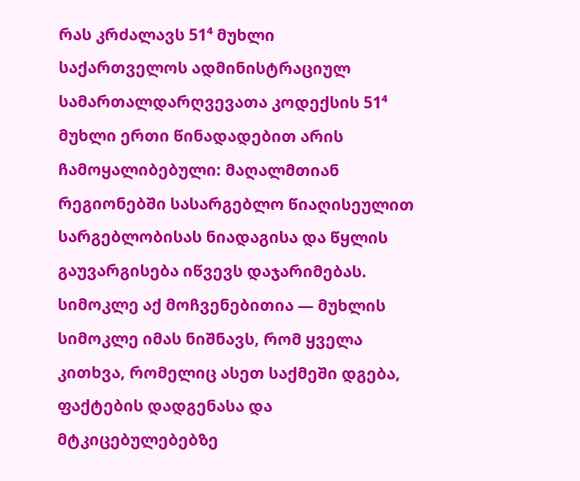რას კრძალავს 51⁴ მუხლი
საქართველოს ადმინისტრაციულ სამართალდარღვევათა კოდექსის 51⁴ მუხლი ერთი წინადადებით არის ჩამოყალიბებული: მაღალმთიან რეგიონებში სასარგებლო წიაღისეულით სარგებლობისას ნიადაგისა და წყლის გაუვარგისება იწვევს დაჯარიმებას. სიმოკლე აქ მოჩვენებითია — მუხლის სიმოკლე იმას ნიშნავს, რომ ყველა კითხვა, რომელიც ასეთ საქმეში დგება, ფაქტების დადგენასა და მტკიცებულებებზე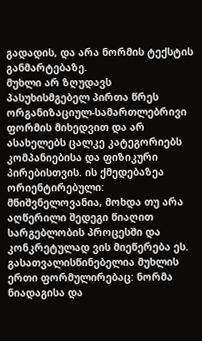გადადის, და არა ნორმის ტექსტის განმარტებაზე.
მუხლი არ ზღუდავს პასუხისმგებელ პირთა წრეს ორგანიზაციულ-სამართლებრივი ფორმის მიხედვით და არ ასახელებს ცალკე კატეგორიებს კომპანიებისა და ფიზიკური პირებისთვის. ის ქმედებაზეა ორიენტირებული: მნიშვნელოვანია, მოხდა თუ არა აღწერილი შედეგი წიაღით სარგებლობის პროცესში და კონკრეტულად ვის მიეწერება ეს.
გასათვალისწინებელია მუხლის ერთი ფორმულირებაც: ნორმა ნიადაგისა და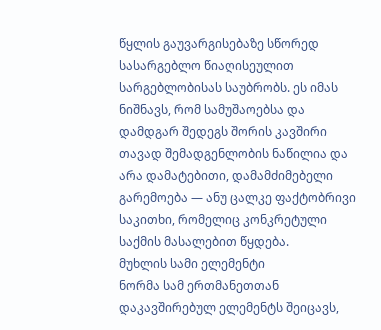წყლის გაუვარგისებაზე სწორედ სასარგებლო წიაღისეულით სარგებლობისას საუბრობს. ეს იმას ნიშნავს, რომ სამუშაოებსა და დამდგარ შედეგს შორის კავშირი თავად შემადგენლობის ნაწილია და არა დამატებითი, დამამძიმებელი გარემოება — ანუ ცალკე ფაქტობრივი საკითხი, რომელიც კონკრეტული საქმის მასალებით წყდება.
მუხლის სამი ელემენტი
ნორმა სამ ერთმანეთთან დაკავშირებულ ელემენტს შეიცავს,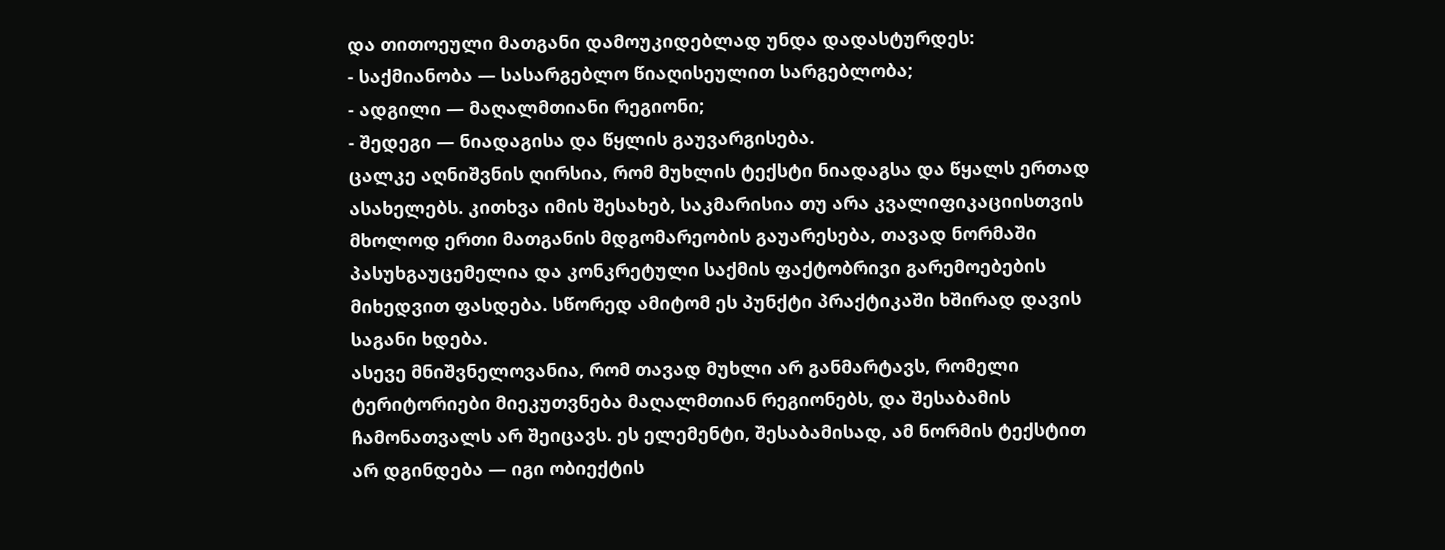და თითოეული მათგანი დამოუკიდებლად უნდა დადასტურდეს:
- საქმიანობა — სასარგებლო წიაღისეულით სარგებლობა;
- ადგილი — მაღალმთიანი რეგიონი;
- შედეგი — ნიადაგისა და წყლის გაუვარგისება.
ცალკე აღნიშვნის ღირსია, რომ მუხლის ტექსტი ნიადაგსა და წყალს ერთად ასახელებს. კითხვა იმის შესახებ, საკმარისია თუ არა კვალიფიკაციისთვის მხოლოდ ერთი მათგანის მდგომარეობის გაუარესება, თავად ნორმაში პასუხგაუცემელია და კონკრეტული საქმის ფაქტობრივი გარემოებების მიხედვით ფასდება. სწორედ ამიტომ ეს პუნქტი პრაქტიკაში ხშირად დავის საგანი ხდება.
ასევე მნიშვნელოვანია, რომ თავად მუხლი არ განმარტავს, რომელი ტერიტორიები მიეკუთვნება მაღალმთიან რეგიონებს, და შესაბამის ჩამონათვალს არ შეიცავს. ეს ელემენტი, შესაბამისად, ამ ნორმის ტექსტით არ დგინდება — იგი ობიექტის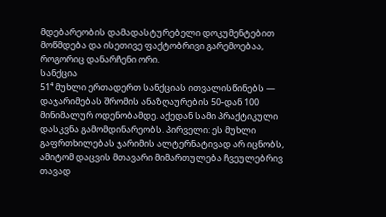მდებარეობის დამადასტურებელი დოკუმენტებით მოწმდება და ისეთივე ფაქტობრივი გარემოებაა, როგორიც დანარჩენი ორი.
სანქცია
51⁴ მუხლი ერთადერთ სანქციას ითვალისწინებს — დაჯარიმებას შრომის ანაზღაურების 50-დან 100 მინიმალურ ოდენობამდე. აქედან სამი პრაქტიკული დასკვნა გამომდინარეობს. პირველი: ეს მუხლი გაფრთხილებას ჯარიმის ალტერნატივად არ იცნობს, ამიტომ დაცვის მთავარი მიმართულება ჩვეულებრივ თავად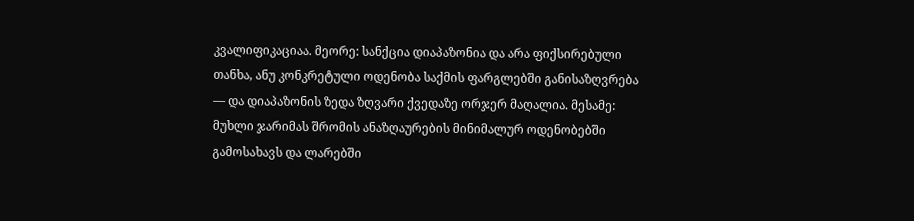კვალიფიკაციაა. მეორე: სანქცია დიაპაზონია და არა ფიქსირებული თანხა, ანუ კონკრეტული ოდენობა საქმის ფარგლებში განისაზღვრება — და დიაპაზონის ზედა ზღვარი ქვედაზე ორჯერ მაღალია. მესამე: მუხლი ჯარიმას შრომის ანაზღაურების მინიმალურ ოდენობებში გამოსახავს და ლარებში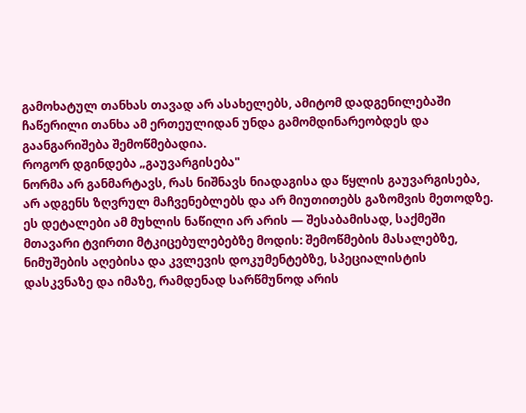გამოხატულ თანხას თავად არ ასახელებს, ამიტომ დადგენილებაში ჩაწერილი თანხა ამ ერთეულიდან უნდა გამომდინარეობდეს და გაანგარიშება შემოწმებადია.
როგორ დგინდება „გაუვარგისება"
ნორმა არ განმარტავს, რას ნიშნავს ნიადაგისა და წყლის გაუვარგისება, არ ადგენს ზღვრულ მაჩვენებლებს და არ მიუთითებს გაზომვის მეთოდზე. ეს დეტალები ამ მუხლის ნაწილი არ არის — შესაბამისად, საქმეში მთავარი ტვირთი მტკიცებულებებზე მოდის: შემოწმების მასალებზე, ნიმუშების აღებისა და კვლევის დოკუმენტებზე, სპეციალისტის დასკვნაზე და იმაზე, რამდენად სარწმუნოდ არის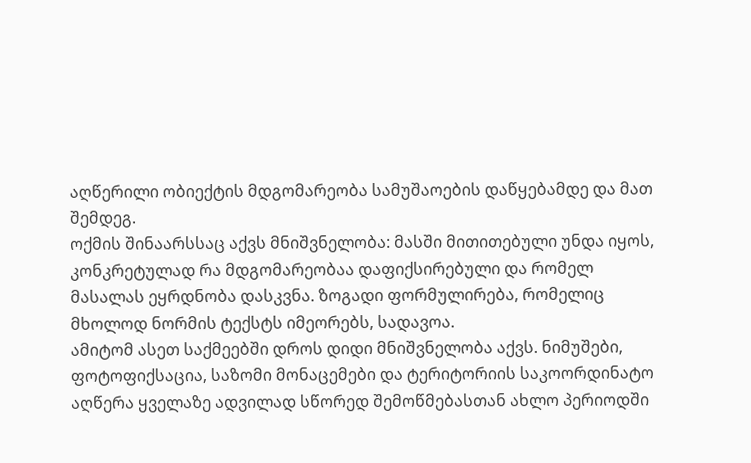აღწერილი ობიექტის მდგომარეობა სამუშაოების დაწყებამდე და მათ შემდეგ.
ოქმის შინაარსსაც აქვს მნიშვნელობა: მასში მითითებული უნდა იყოს, კონკრეტულად რა მდგომარეობაა დაფიქსირებული და რომელ მასალას ეყრდნობა დასკვნა. ზოგადი ფორმულირება, რომელიც მხოლოდ ნორმის ტექსტს იმეორებს, სადავოა.
ამიტომ ასეთ საქმეებში დროს დიდი მნიშვნელობა აქვს. ნიმუშები, ფოტოფიქსაცია, საზომი მონაცემები და ტერიტორიის საკოორდინატო აღწერა ყველაზე ადვილად სწორედ შემოწმებასთან ახლო პერიოდში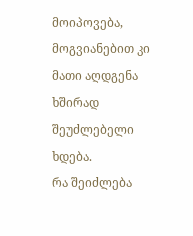მოიპოვება, მოგვიანებით კი მათი აღდგენა ხშირად შეუძლებელი ხდება.
რა შეიძლება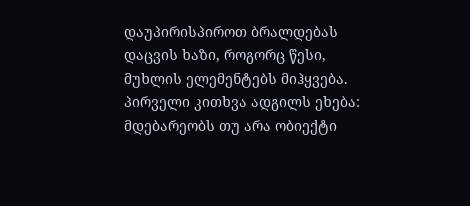დაუპირისპიროთ ბრალდებას
დაცვის ხაზი, როგორც წესი, მუხლის ელემენტებს მიჰყვება. პირველი კითხვა ადგილს ეხება: მდებარეობს თუ არა ობიექტი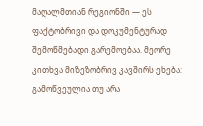მაღალმთიან რეგიონში — ეს ფაქტობრივი და დოკუმენტურად შემოწმებადი გარემოებაა. მეორე კითხვა მიზეზობრივ კავშირს ეხება: გამოწვეულია თუ არა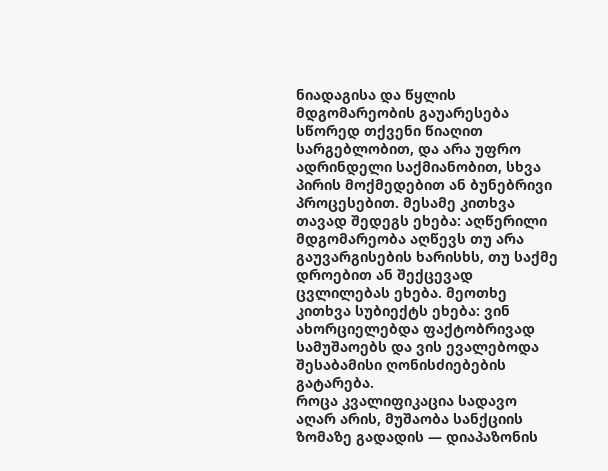ნიადაგისა და წყლის მდგომარეობის გაუარესება სწორედ თქვენი წიაღით სარგებლობით, და არა უფრო ადრინდელი საქმიანობით, სხვა პირის მოქმედებით ან ბუნებრივი პროცესებით. მესამე კითხვა თავად შედეგს ეხება: აღწერილი მდგომარეობა აღწევს თუ არა გაუვარგისების ხარისხს, თუ საქმე დროებით ან შექცევად ცვლილებას ეხება. მეოთხე კითხვა სუბიექტს ეხება: ვინ ახორციელებდა ფაქტობრივად სამუშაოებს და ვის ევალებოდა შესაბამისი ღონისძიებების გატარება.
როცა კვალიფიკაცია სადავო აღარ არის, მუშაობა სანქციის ზომაზე გადადის — დიაპაზონის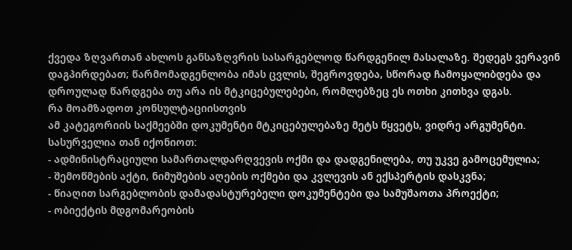ქვედა ზღვართან ახლოს განსაზღვრის სასარგებლოდ წარდგენილ მასალაზე. შედეგს ვერავინ დაგპირდებათ; წარმომადგენლობა იმას ცვლის, შეგროვდება, სწორად ჩამოყალიბდება და დროულად წარდგება თუ არა ის მტკიცებულებები, რომლებზეც ეს ოთხი კითხვა დგას.
რა მოამზადოთ კონსულტაციისთვის
ამ კატეგორიის საქმეებში დოკუმენტი მტკიცებულებაზე მეტს წყვეტს, ვიდრე არგუმენტი. სასურველია თან იქონიოთ:
- ადმინისტრაციული სამართალდარღვევის ოქმი და დადგენილება, თუ უკვე გამოცემულია;
- შემოწმების აქტი, ნიმუშების აღების ოქმები და კვლევის ან ექსპერტის დასკვნა;
- წიაღით სარგებლობის დამადასტურებელი დოკუმენტები და სამუშაოთა პროექტი;
- ობიექტის მდგომარეობის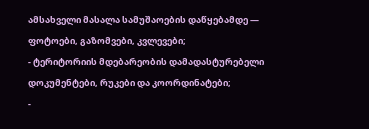ამსახველი მასალა სამუშაოების დაწყებამდე — ფოტოები, გაზომვები, კვლევები;
- ტერიტორიის მდებარეობის დამადასტურებელი დოკუმენტები, რუკები და კოორდინატები;
-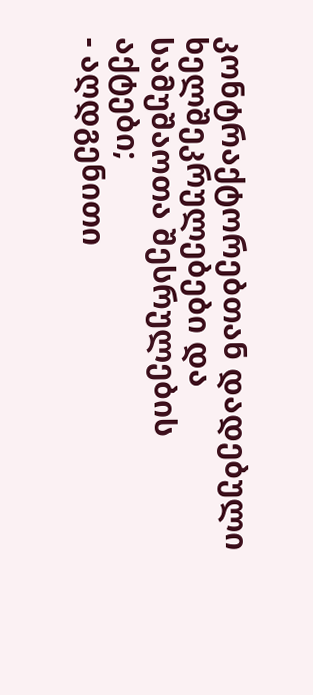კონტრაქტორებთან დადებული ხელშეკრულებები და სამუშაოთა შესრულების აქტები;
- აღდგენითი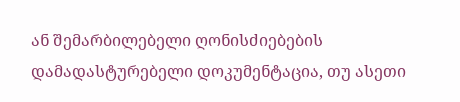ან შემარბილებელი ღონისძიებების დამადასტურებელი დოკუმენტაცია, თუ ასეთი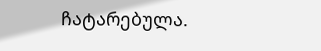ჩატარებულა.